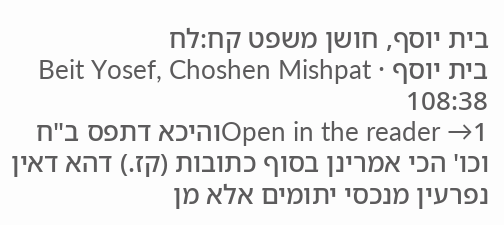בית יוסף, חושן משפט קח:לח
בית יוסף · Beit Yosef, Choshen Mishpat 108:38
Open in the reader →1והיכא דתפס ב"ח וכו' הכי אמרינן בסוף כתובות (קז.) דהא דאין נפרעין מנכסי יתומים אלא מן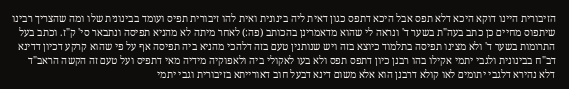הזיבורית היינו דוקא היכא דלא תפס אבל היכא דתפס כגון דאית ליה בינונית ואית להו זיבורית תפיס ועומד בבינונית שלו ומה שהצריך רבינו שיתפוס מחיים כן כתב בעה"ת בשער ד' ונראה לי שהוא מדאמרינן בהכותב (פה:) לאחר מיתה לא מהניא תפיסה ונתבאר סי' ק"ז. וכתב בעל התרומות בשער ד' ולא מצינו תפיסה בתלמוד כיוצא בזה ויש שנותנין טעם בזה דלהכי מהניא ביה תפיסה אף על פי שהוא קרקע דכיון דדינא דב"ח בבינונית ולגבי יתמי אקילו בהו רבנן כיון דתפס תפס ולא בעו לאקולי ביה ולאפוקיה מידיה מאי דתפיס ועל טעם זה הקשה הראב"ד דלא נהירא דלגבי יתומים לאו קולא דרבנן הוא אלא משום דינא דבעל חוב דאורייתא בזיבורית וגבי יתמי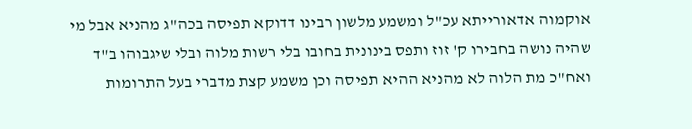אוקמוה אדאורייתא עכ"ל ומשמע מלשון רבינו דדוקא תפיסה בכה"ג מהניא אבל מי שהיה נושה בחבירו ק' זוז ותפס בינונית בחובו בלי רשות מלוה ובלי שיגבוהו ב"ד ואח"כ מת הלוה לא מהניא ההיא תפיסה וכן משמע קצת מדברי בעל התרומות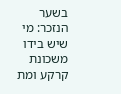בשער הנזכר: מי שיש בידו משכונת קרקע ומת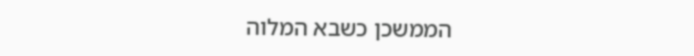הממשכן כשבא המלוה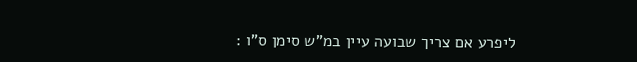ליפרע אם צריך שבועה עיין במ"ש סימן ס"ו :